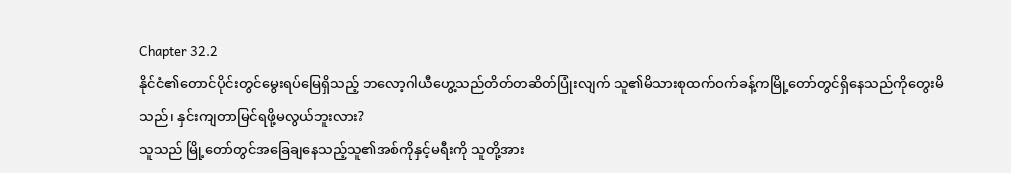Chapter 32.2
နိုင်ငံ၏တောင်ပိုင်းတွင်မွေးရပ်မြေရှိသည့် ဘလော့ဂါယီဟွေ့သည်တိတ်တဆိတ်ပြုံးလျက် သူ၏မိသားစုထက်ဝက်ခန့်ကမြို့တော်တွင်ရှိနေသည်ကိုတွေးမိသည်၊ နှင်းကျတာမြင်ရဖို့မလွယ်ဘူးလား?
သူသည် မြို့တော်တွင်အခြေချနေသည့်သူ၏အစ်ကိုနှင့်မရီးကို သူတို့အား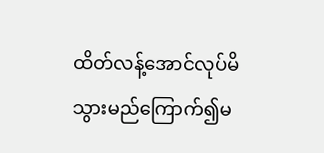ထိတ်လန့်အောင်လုပ်မိသွားမည်ကြောက်၍မ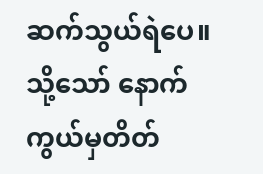ဆက်သွယ်ရဲပေ။ သို့သော် နောက်ကွယ်မှတိတ်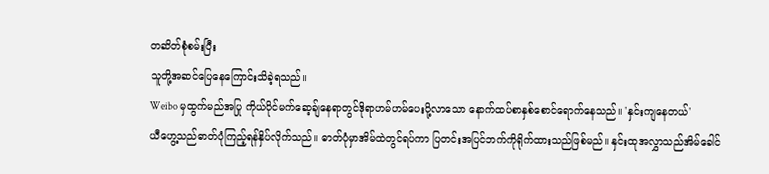တဆိတ်စုံစမ်းပြီး
သူတို့အဆင်ပြေနေကြောင်းသိခဲ့ရသည်။
Weibo မှထွက်မည်အပြု ကိုယ်ပိုင်မက်ဆေ့ချ်နေရာတွင်ဒိုရာဟမ်ဟမ်ပေးပို့လာသော နောက်ထပ်စာနှစ်စောင်ရောက်နေသည်။ 'နှင်းကျနေတယ်'
ယီဟွေ့သည်ဓာတ်ပုံကြည့်ရန်နှိပ်လိုက်သည်။ ဓာတ်ပုံမှာအိမ်ထဲတွင်ရပ်ကာ ပြတင်းအပြင်ဘက်ကိုရိုက်ထားသည်ဖြစ်မည်။ နှင်းထုအလွှာသည်အိမ်ခေါင်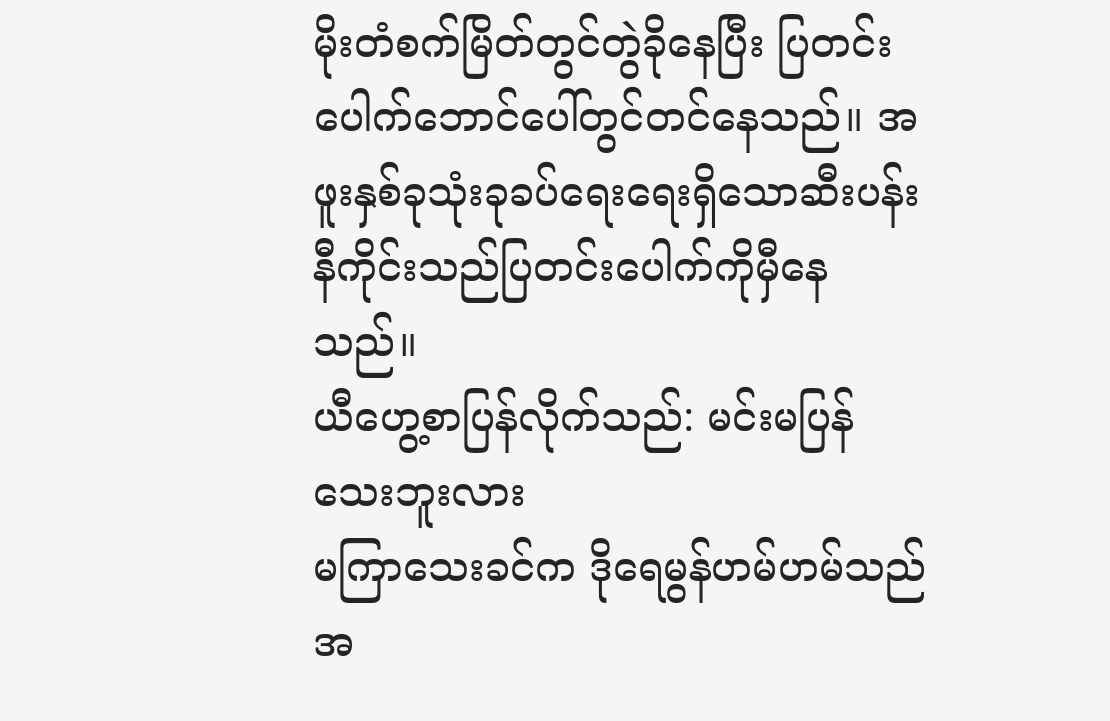မိုးတံစက်မြိတ်တွင်တွဲခိုနေပြီး ပြတင်းပေါက်ဘောင်ပေါ်တွင်တင်နေသည်။ အဖူးနှစ်ခုသုံးခုခပ်ရေးရေးရှိသောဆီးပန်းနီကိုင်းသည်ပြတင်းပေါက်ကိုမှီနေသည်။
ယီဟွေ့စာပြန်လိုက်သည်: မင်းမပြန်သေးဘူးလား
မကြာသေးခင်က ဒိုရေမွန်ဟမ်ဟမ်သည်အ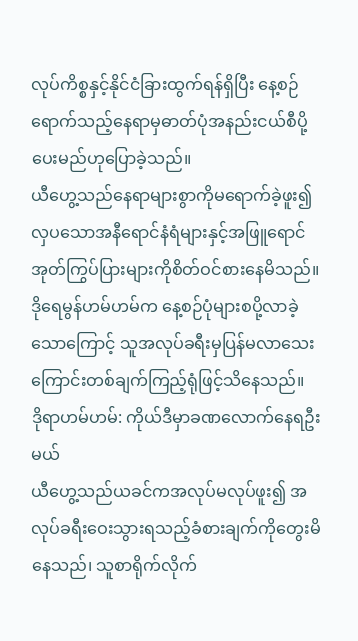လုပ်ကိစ္စနှင့်နိုင်ငံခြားထွက်ရန်ရှိပြီး နေ့စဉ်ရောက်သည့်နေရာမှဓာတ်ပုံအနည်းငယ်စီပို့ပေးမည်ဟုပြောခဲ့သည်။
ယီဟွေ့သည်နေရာများစွာကိုမရောက်ခဲ့ဖူး၍ လှပသောအနီရောင်နံရံများနှင့်အဖြူရောင်အုတ်ကြွပ်ပြားများကိုစိတ်ဝင်စားနေမိသည်။ ဒိုရေမွန်ဟမ်ဟမ်က နေ့စဉ်ပုံများစပို့လာခဲ့သောကြောင့် သူအလုပ်ခရီးမှပြန်မလာသေးကြောင်းတစ်ချက်ကြည့်ရုံဖြင့်သိနေသည်။
ဒိုရာဟမ်ဟမ်: ကိုယ်ဒီမှာခဏလောက်နေရဦးမယ်
ယီဟွေ့သည်ယခင်ကအလုပ်မလုပ်ဖူး၍ အလုပ်ခရီးဝေးသွားရသည့်ခံစားချက်ကိုတွေးမိနေသည်၊ သူစာရိုက်လိုက်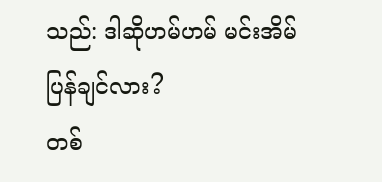သည်: ဒါဆိုဟမ်ဟမ် မင်းအိမ်ပြန်ချင်လား?
တစ်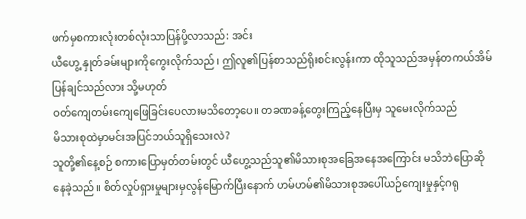ဖက်မှစကားလုံးတစ်လုံးသာပြန်ပို့လာသည်: အင်း
ယီဟွေ့ နှုတ်ခမ်းများကိုကွေးလိုက်သည်၊ ဤလူ၏ပြန်စာသည်ရိုးစင်းလွန်းကာ ထိုသူသည်အမှန်တကယ်အိမ်ပြန်ချင်သည်လား သို့မဟုတ်
ဝတ်ကျေတမ်းကျေဖြေခြင်းပေလားမသိတော့ပေ။ တခဏခန့်တွေးကြည့်နေပြီးမှ သူမေးလိုက်သည်
မိသားစုထဲမှာမင်းအပြင်ဘယ်သူရှိသေးလဲ?
သူတို့၏နေ့စဉ် စကားပြောမှတ်တမ်းတွင် ယီဟွေ့သည်သူ၏မိသားစုအခြေအနေအကြောင်း မသိဘဲပြောဆိုနေခဲ့သည်။ စိတ်လှုပ်ရှားမှုများမှလွန်မြောက်ပြီးနောက် ဟမ်ဟမ်၏မိသားစုအပေါ်ယဉ်ကျေးမှုနှင့်ဂရု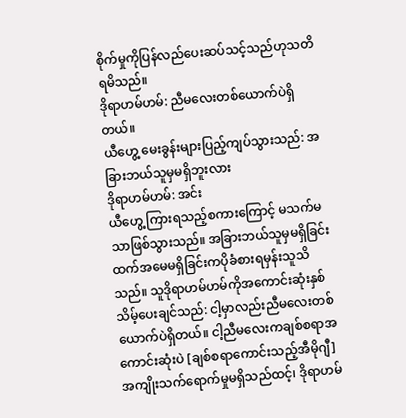စိုက်မှုကိုပြန်လည်ပေးဆပ်သင့်သည်ဟုသတိရမိသည်။
ဒိုရာဟမ်ဟမ်: ညီမလေးတစ်ယောက်ပဲရှိတယ်။
ယီဟွေ့ မေးခွန်းများပြည့်ကျပ်သွားသည်: အခြားဘယ်သူမှမရှိဘူးလား
ဒိုရာဟမ်ဟမ်: အင်း
ယီဟွေ့ ကြားရသည့်စကားကြောင့် မသက်မသာဖြစ်သွားသည်။ အခြားဘယ်သူမှမရှိခြင်းထက်အမေမရှိခြင်းကပိုခံစားရမှန်းသူသိသည်။ သူဒိုရာဟမ်ဟမ်ကိုအကောင်းဆုံးနှစ်သိမ့်ပေးချင်သည်: ငါ့မှာလည်းညီမလေးတစ်ယောက်ပဲရှိတယ်။ ငါ့ညီမလေးကချစ်စရာအကောင်းဆုံးပဲ [ချစ်စရာကောင်းသည့်အီမိုဂျီ]
အကျိုးသက်ရောက်မှုမရှိသည်ထင့်၊ ဒိုရာဟမ်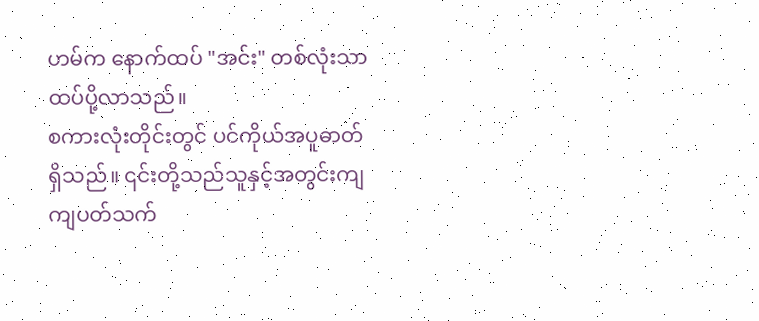ဟမ်က နောက်ထပ် "အင်း" တစ်လုံးသာထပ်ပို့လာသည်။
စကားလုံးတိုင်းတွင် ပင်ကိုယ်အပူဓာတ်ရှိသည်။ ၎င်းတို့သည်သူနှင့်အတွင်းကျကျပတ်သက်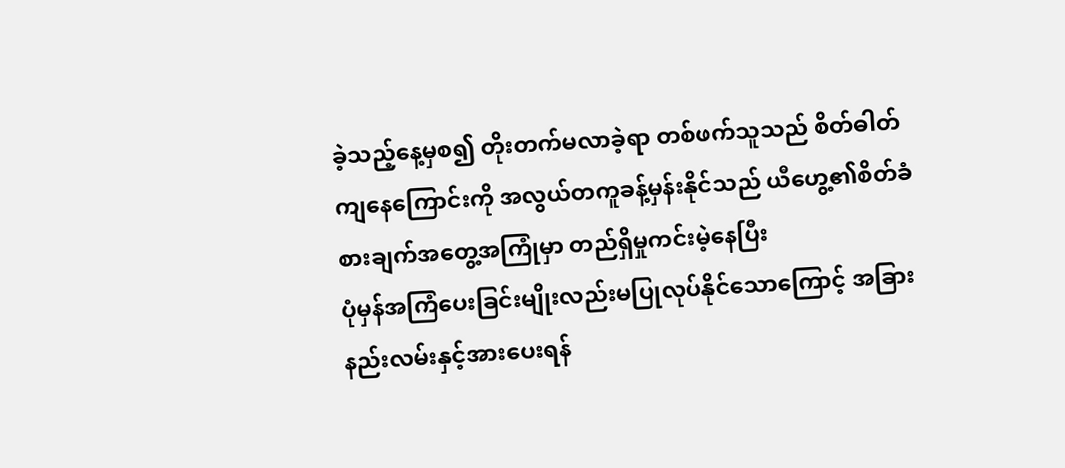ခဲ့သည့်နေ့မှစ၍ တိုးတက်မလာခဲ့ရာ တစ်ဖက်သူသည် စိတ်ဓါတ်ကျနေကြောင်းကို အလွယ်တကူခန့်မှန်းနိုင်သည် ယီဟွေ့၏စိတ်ခံစားချက်အတွေ့အကြုံမှာ တည်ရှိမှုကင်းမဲ့နေပြီး
ပုံမှန်အကြံပေးခြင်းမျိုးလည်းမပြုလုပ်နိုင်သောကြောင့် အခြားနည်းလမ်းနှင့်အားပေးရန်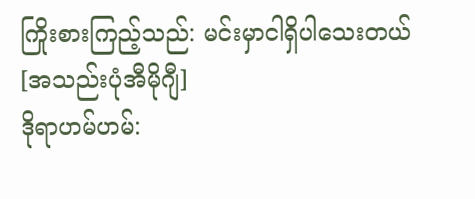ကြိုးစားကြည့်သည်: မင်းမှာငါရှိပါသေးတယ်[အသည်းပုံအီမိုဂျီ]
ဒိုရာဟမ်ဟမ်: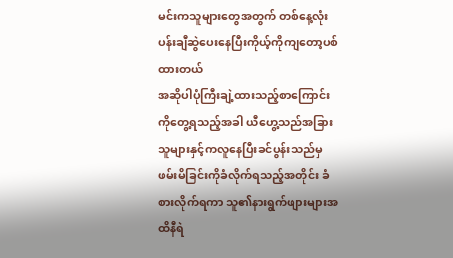မင်းကသူများတွေအတွက် တစ်နေ့လုံးပန်းချီဆွဲပေးနေပြီးကိုယ့်ကိုကျတော့ပစ်ထားတယ်
အဆိုပါပုံကြီးချဲ့ထားသည့်စာကြောင်းကိုတွေ့ရသည့်အခါ ယီဟွေ့သည်အခြားသူများနှင့်ကလူနေပြီးခင်ပွန်းသည်မှဖမ်းမိခြင်းကိုခံလိုက်ရသည့်အတိုင်း ခံစားလိုက်ရကာ သူ၏နားရွက်ဖျားများအထိနီရဲ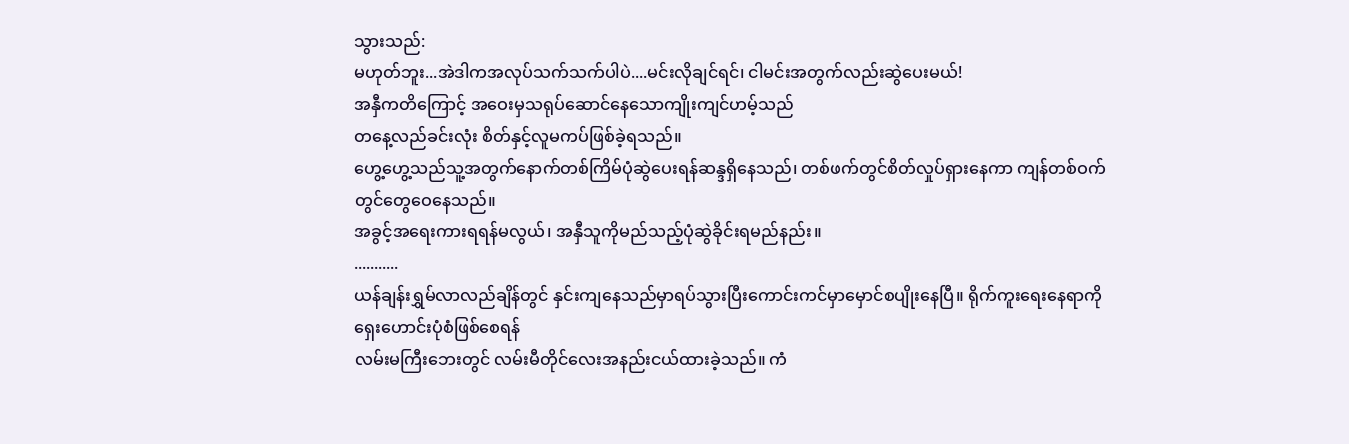သွားသည်:
မဟုတ်ဘူး...အဲဒါကအလုပ်သက်သက်ပါပဲ....မင်းလိုချင်ရင်၊ ငါမင်းအတွက်လည်းဆွဲပေးမယ်!
အနှီကတိကြောင့် အဝေးမှသရုပ်ဆောင်နေသောကျိုးကျင်ဟမ့်သည်
တနေ့လည်ခင်းလုံး စိတ်နှင့်လူမကပ်ဖြစ်ခဲ့ရသည်။
ဟွေ့ဟွေ့သည်သူ့အတွက်နောက်တစ်ကြိမ်ပုံဆွဲပေးရန်ဆန္ဒရှိနေသည်၊ တစ်ဖက်တွင်စိတ်လှုပ်ရှားနေကာ ကျန်တစ်ဝက်တွင်တွေဝေနေသည်။
အခွင့်အရေးကားရရန်မလွယ်၊ အနှီသူကိုမည်သည့်ပုံဆွဲခိုင်းရမည်နည်း။
...........
ယန်ချန်းရွှမ်လာလည်ချိန်တွင် နှင်းကျနေသည်မှာရပ်သွားပြီးကောင်းကင်မှာမှောင်စပျိုးနေပြီ။ ရိုက်ကူးရေးနေရာကိုရှေးဟောင်းပုံစံဖြစ်စေရန်
လမ်းမကြီးဘေးတွင် လမ်းမီတိုင်လေးအနည်းငယ်ထားခဲ့သည်။ ကံ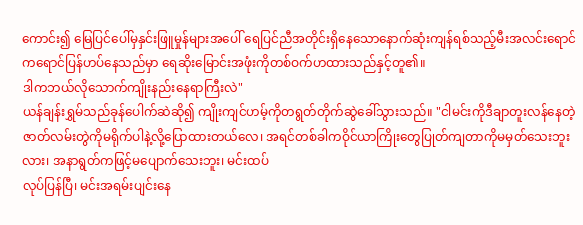ကောင်း၍ မြေပြင်ပေါ်မှနှင်းဖြူမှုန်များအပေါ် ရေပြင်ညီအတိုင်းရှိနေသောနောက်ဆုံးကျန်ရစ်သည့်မီးအလင်းရောင်ကရောင်ပြန်ဟပ်နေသည်မှာ ရေဆိုးမြောင်းအဖုံးကိုတစ်ဝက်ဟထားသည်နှင့်တူ၏။
ဒါကဘယ်လိုသောက်ကျိုးနည်းနေရာကြီးလဲ"
ယန်ချန်းရွှမ်သည်ခုန်ပေါက်ဆဲဆို၍ ကျိုးကျင်ဟမ့်ကိုတရွတ်တိုက်ဆွဲခေါ်သွားသည်။ "ငါမင်းကိုဒီချာတူးလန်နေတဲ့ဇာတ်လမ်းတွဲကိုမရိုက်ပါနဲ့လို့ပြောထားတယ်လေ၊ အရင်တစ်ခါကဝိုင်ယာကြိုးတွေပြုတ်ကျတာကိုမမှတ်သေးဘူးလား၊ အနာရွတ်ကဖြင့်မပျောက်သေးဘူး၊ မင်းထပ်
လုပ်ပြန်ပြီ၊ မင်းအရမ်းပျင်းနေ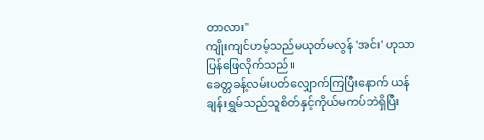တာလား"
ကျိုးကျင်ဟမ့်သည်မယုတ်မလွန် 'အင်း' ဟုသာပြန်ဖြေလိုက်သည်။
ခေတ္တခန့်လမ်းပတ်လျှောက်ကြပြီးနောက် ယန်ချန်းရွှမ်သည်သူစိတ်နှင့်ကိုယ်မကပ်ဘဲရှိပြီး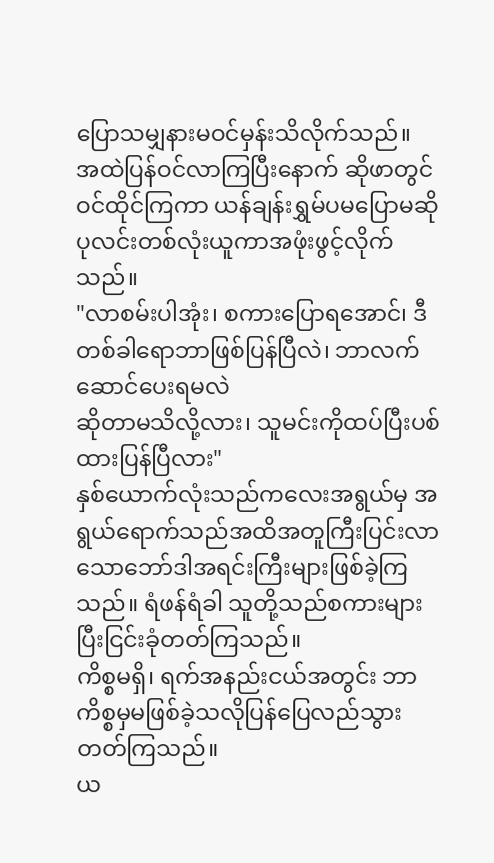ပြောသမျှနားမဝင်မှန်းသိလိုက်သည်။
အထဲပြန်ဝင်လာကြပြီးနောက် ဆိုဖာတွင်ဝင်ထိုင်ကြကာ ယန်ချန်းရွှမ်ပမပြောမဆို ပုလင်းတစ်လုံးယူကာအဖုံးဖွင့်လိုက်သည်။
"လာစမ်းပါအုံး၊ စကားပြောရအောင်၊ ဒီတစ်ခါရောဘာဖြစ်ပြန်ပြီလဲ၊ ဘာလက်ဆောင်ပေးရမလဲ
ဆိုတာမသိလို့လား၊ သူမင်းကိုထပ်ပြီးပစ်ထားပြန်ပြီလား"
နှစ်ယောက်လုံးသည်ကလေးအရွယ်မှ အရွယ်ရောက်သည်အထိအတူကြီးပြင်းလာသောဘော်ဒါအရင်းကြီးများဖြစ်ခဲ့ကြသည်။ ရံဖန်ရံခါ သူတို့သည်စကားများပြီးငြင်းခုံတတ်ကြသည်။
ကိစ္စမရှိ၊ ရက်အနည်းငယ်အတွင်း ဘာကိစ္စမှမဖြစ်ခဲ့သလိုပြန်ပြေလည်သွားတတ်ကြသည်။
ယ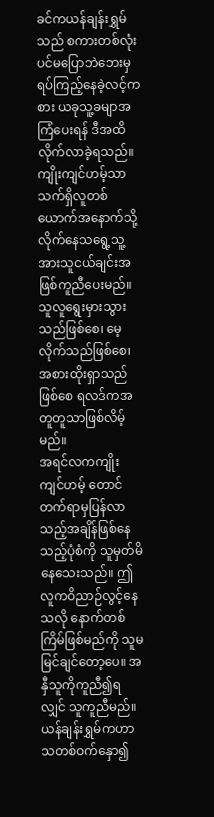ခင်ကယန်ချန်းရွှမ်သည် စကားတစ်လုံးပင်မပြောဘဲဘေးမှရပ်ကြည့်နေခဲ့လင့်ကစား ယခုသူ့ခမျာအကြံပေးရန် ဒီအထိလိုက်လာခဲ့ရသည်။
ကျိုးကျင်ဟမ့်သာသက်ရှိလူတစ်ယောက်အနောက်သို့လိုက်နေသရွေ့သူ့အားသူငယ်ချင်းအဖြစ်ကူညီပေးမည်။ သူလူရွေးမှားသွားသည်ဖြစ်စေ၊ မေ့လိုက်သည်ဖြစ်စေ၊ အစားထိုးရှာသည်ဖြစ်စေ ရလဒ်ကအတူတူသာဖြစ်လိမ့်မည်။
အရင်လကကျိုးကျင်ဟမ့် တောင်တက်ရာမှပြန်လာသည့်အချိန်ဖြစ်နေသည့်ပုံစံကို သူမှတ်မိနေသေးသည်။ ဤလူကဝိညာဉ်လွင့်နေသလို နောက်တစ်ကြိမ်ဖြစ်မည်ကို သူမမြင်ချင်တော့ပေ။ အနှီသူကိုကူညီ၍ရလျှင် သူကူညီမည်။
ယန်ချန်းရွှမ်ကဟာသတစ်ဝက်နှော၍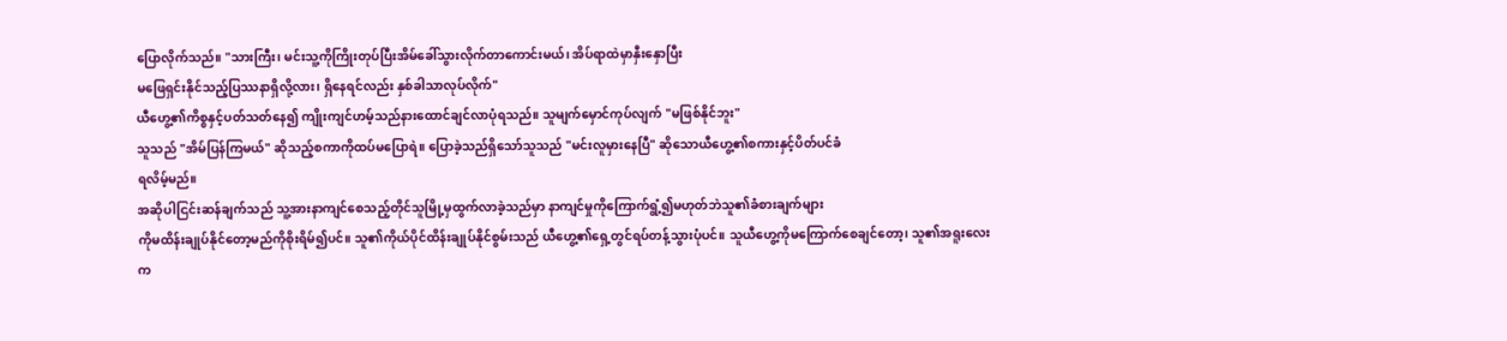ပြောလိုက်သည်။ "သားကြီး၊ မင်းသူ့ကိုကြိုးတုပ်ပြီးအိမ်ခေါ်သွားလိုက်တာကောင်းမယ်၊ အိပ်ရာထဲမှာနှီးနှောပြီး
မဖြေရှင်းနိုင်သည့်ပြဿနာရှိလို့လား၊ ရှိနေရင်လည်း နှစ်ခါသာလုပ်လိုက်"
ယီဟွေ့၏ကိစ္စနှင့်ပတ်သတ်နေ၍ ကျိုးကျင်ဟမ့်သည်နားထောင်ချင်လာပုံရသည်။ သူမျက်မှောင်ကုပ်လျက် "မဖြစ်နိုင်ဘူး"
သူသည် "အိမ်ပြန်ကြမယ်" ဆိုသည့်စကာကိုထပ်မပြောရဲ။ ပြောခဲ့သည်ရှိသော်သူသည် "မင်းလူမှားနေပြီ" ဆိုသောယီဟွေ့၏စကားနှင့်ပိတ်ပင်ခံ
ရလိမ့်မည်။
အဆိုပါငြင်းဆန်ချက်သည် သူ့အားနာကျင်စေသည့်တိုင်သူမြို့မှထွက်လာခဲ့သည်မှာ နာကျင်မှုကိုကြောက်ရွံ့၍မဟုတ်ဘဲသူ၏ခံစားချက်များ
ကိုမထိန်းချုပ်နိုင်တော့မည်ကိုစိုးရိမ်၍ပင်။ သူ၏ကိုယ်ပိုင်ထိန်းချုပ်နိုင်စွမ်းသည် ယီဟွေ့၏ရှေ့တွင်ရပ်တန့်သွားပုံပင်။ သူယီဟွေ့ကိုမကြောက်စေချင်တော့၊ သူ၏အရူးလေးက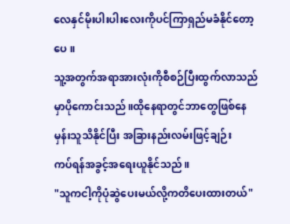လေနှင်မိုးပါးပါးလေးကိုပင်ကြာရှည်မခံနိုင်တော့ပေ။
သူ့အတွက်အရာအားလုံးကိုစီစဉ်ပြီးထွက်လာသည်မှာပိုကောင်းသည်။ထိုနေရာတွင်ဘာတွေဖြစ်နေမှန်းသူသိနိုင်ပြီး အခြားနည်းလမ်းဖြင့်ချဉ်း
ကပ်ရန်အခွင့်အရေးယူနိုင်သည်။
"သူကငါ့ကိုပုံဆွဲပေးမယ်လို့ကတိပေးထားတယ်"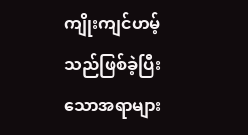ကျိုးကျင်ဟမ့်သည်ဖြစ်ခဲ့ပြီးသောအရာများ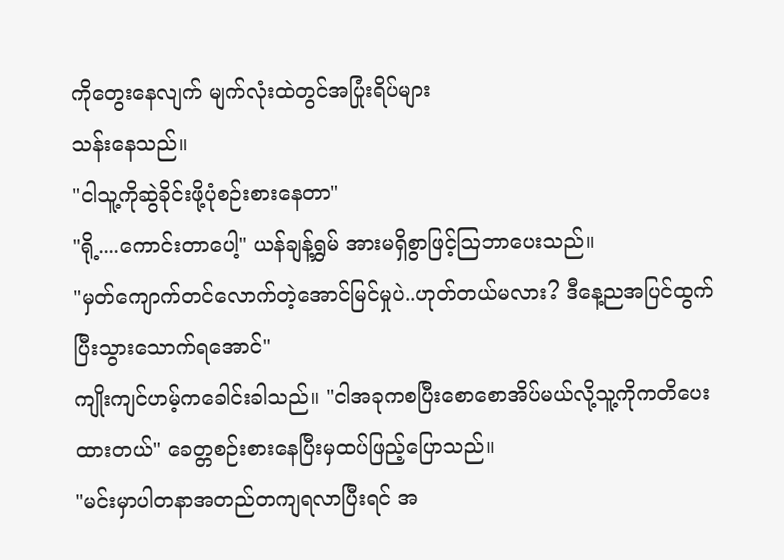ကိုတွေးနေလျက် မျက်လုံးထဲတွင်အပြုံးရိပ်များ
သန်းနေသည်။
"ငါသူ့ကိုဆွဲခိုင်းဖို့ပုံစဉ်းစားနေတာ"
"ရို့....ကောင်းတာပေါ့" ယန်ချန့်ရွှမ် အားမရှိစွာဖြင့်ဩဘာပေးသည်။
"မှတ်ကျောက်တင်လောက်တဲ့အောင်မြင်မှုပဲ..ဟုတ်တယ်မလား? ဒီနေ့ညအပြင်ထွက်ပြီးသွားသောက်ရအောင်"
ကျိုးကျင်ဟမ့်ကခေါင်းခါသည်။ "ငါအခုကစပြီးစောစောအိပ်မယ်လို့သူ့ကိုကတိပေးထားတယ်" ခေတ္တစဉ်းစားနေပြီးမှထပ်ဖြည့်ပြောသည်။
"မင်းမှာပါတနာအတည်တကျရလာပြီးရင် အ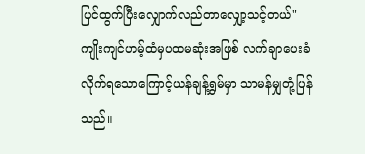ပြင်ထွက်ပြီးလျှောက်လည်တာလျှော့သင့်တယ်"
ကျိုးကျင်ဟမ့်ထံမှပထမဆုံးအဖြစ် လက်ချာပေးခံလိုက်ရသောကြောင့်ယန်ချန့်ရွှမ်မှာ သာမန်မျှတုံ့ပြန်သည်။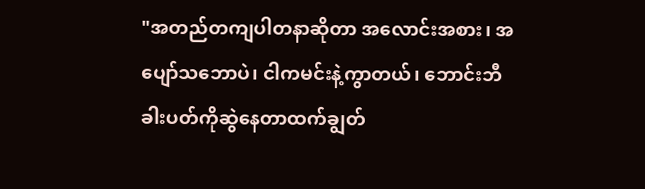"အတည်တကျပါတနာဆိုတာ အလောင်းအစား၊ အပျော်သဘောပဲ၊ ငါကမင်းနဲ့ကွာတယ်၊ ဘောင်းဘီခါးပတ်ကိုဆွဲနေတာထက်ချွတ်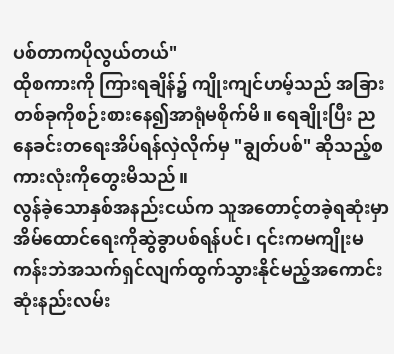ပစ်တာကပိုလွယ်တယ်"
ထိုစကားကို ကြားရချိန်၌ ကျိုးကျင်ဟမ့်သည် အခြားတစ်ခုကိုစဉ်းစားနေ၍အာရုံမစိုက်မိ။ ရေချိုးပြီး ညနေခင်းတရေးအိပ်ရန်လှဲလိုက်မှ "ချွတ်ပစ်" ဆိုသည့်စကားလုံးကိုတွေးမိသည်။
လွန်ခဲ့သောနှစ်အနည်းငယ်က သူအတောင့်တခဲ့ရဆုံးမှာအိမ်ထောင်ရေးကိုဆွဲခွာပစ်ရန်ပင်၊ ၎င်းကမကျိုးမကန်းဘဲအသက်ရှင်လျက်ထွက်သွားနိုင်မည့်အကောင်းဆုံးနည်းလမ်း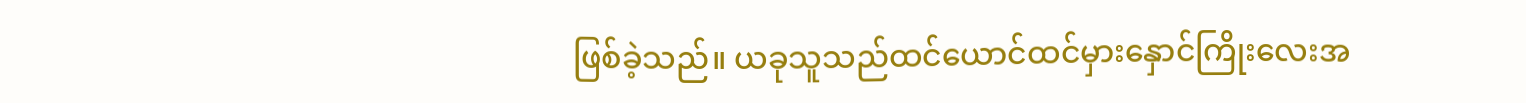ဖြစ်ခဲ့သည်။ ယခုသူသည်ထင်ယောင်ထင်မှားနှောင်ကြိုးလေးအ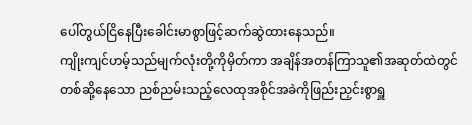ပေါ်တွယ်ငြိနေပြီးခေါင်းမာစွာဖြင့်ဆက်ဆွဲထားနေသည်။
ကျိုးကျင်ဟမ့်သည်မျက်လုံးတို့ကိုမှိတ်ကာ အချိန်အတန်ကြာသူ၏အဆုတ်ထဲတွင်တစ်ဆို့နေသော ညစ်ညမ်းသည့်လေထုအစိုင်အခဲကိုဖြည်းညှင်းစွာရှူ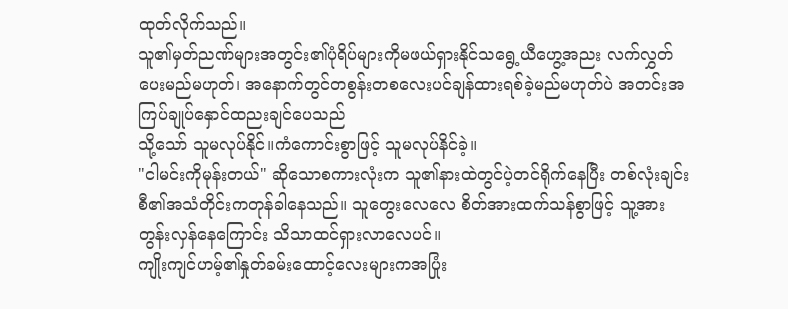ထုတ်လိုက်သည်။
သူ၏မှတ်ညဏ်များအတွင်း၏ပုံရိပ်များကိုမဖယ်ရှားနိုင်သရွေ့ယီဟွေ့အညး လက်လွှတ်ပေးမည်မဟုတ်၊ အနောက်တွင်တစွန်းတစလေးပင်ချန်ထားရစ်ခဲ့မည်မဟုတ်ပဲ အတင်းအကြပ်ချုပ်နှောင်ထညးချင်ပေသည်
သို့သော် သူမလုပ်နိုင်။ကံကောင်းစွာဖြင့် သူမလုပ်နိင်ခဲ့။
"ငါမင်းကိုမုန်းတယ်" ဆိုသောစကားလုံးက သူ၏နားထဲတွင်ပဲ့တင်ရိုက်နေပြီး တစ်လုံးချင်းစီ၏အသံတိုင်းကတုန်ခါနေသည်။ သူတွေးလေလေ စိတ်အားထက်သန်စွာဖြင့် သူ့အားတွန်းလှန်နေကြောင်း သိသာထင်ရှားလာလေပင်။
ကျိုးကျင်ဟမ့်၏နှုတ်ခမ်းထောင့်လေးများကအပြုံး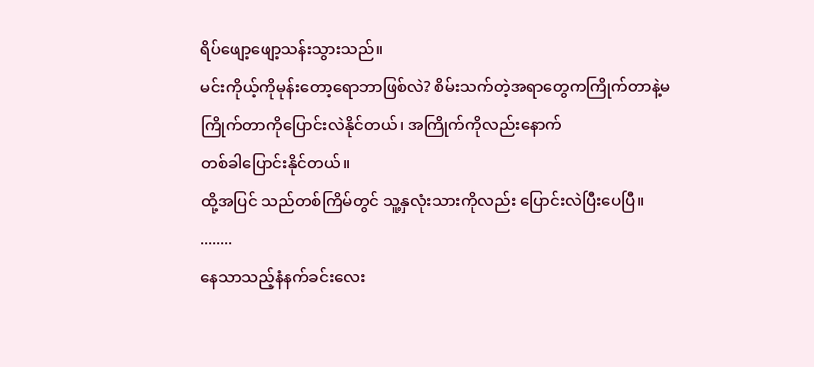ရိပ်ဖျော့ဖျော့သန်းသွားသည်။
မင်းကိုယ့်ကိုမုန်းတော့ရောဘာဖြစ်လဲ? စိမ်းသက်တဲ့အရာတွေကကြိုက်တာနဲ့မကြိုက်တာကိုပြောင်းလဲနိုင်တယ်၊ အကြိုက်ကိုလည်းနောက်
တစ်ခါပြောင်းနိုင်တယ်။
ထို့အပြင် သည်တစ်ကြိမ်တွင် သူ့နှလုံးသားကိုလည်း ပြောင်းလဲပြီးပေပြီ။
........
နေသာသည့်နံနက်ခင်းလေး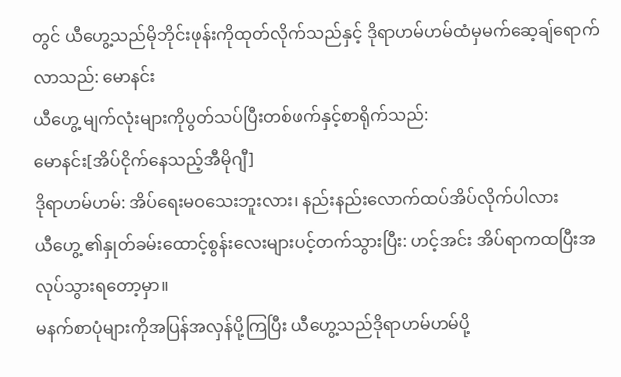တွင် ယီဟွေ့သည်မိုဘိုင်းဖုန်းကိုထုတ်လိုက်သည်နှင့် ဒိုရာဟမ်ဟမ်ထံမှမက်ဆေ့ချ်ရောက်လာသည်: မောနင်း
ယီဟွေ့ မျက်လုံးများကိုပွတ်သပ်ပြီးတစ်ဖက်နှင့်စာရိုက်သည်:
မောနင်း[အိပ်ငိုက်နေသည့်အီမိုဂျီ]
ဒိုရာဟမ်ဟမ်: အိပ်ရေးမဝသေးဘူးလား၊ နည်းနည်းလောက်ထပ်အိပ်လိုက်ပါလား
ယီဟွေ့ ၏နှုတ်ခမ်းထောင့်စွန်းလေးများပင့်တက်သွားပြီး: ဟင့်အင်း အိပ်ရာကထပြီးအလုပ်သွားရတော့မှာ။
မနက်စာပုံများကိုအပြန်အလှန်ပို့ကြပြီး ယီဟွေ့သည်ဒိုရာဟမ်ဟမ်ပို့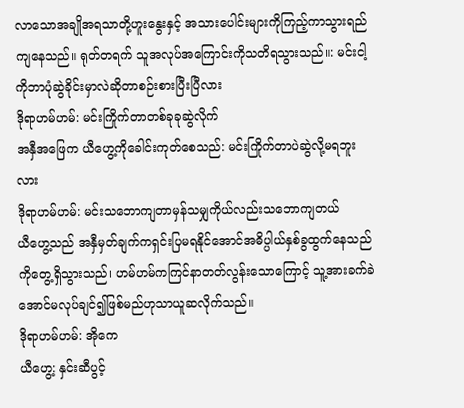လာသောအချိုအရသာတို့ဟူးနွေးနှင့် အသားပေါင်းများကိုကြည့်ကာသွားရည်ကျနေသည်။ ရုတ်တရက် သူအလုပ်အကြောင်းကိုသတိရသွားသည်။: မင်းငါ့ကိုဘာပုံဆွဲခိုင်းမှာလဲဆိုတာစဉ်းစားပြီးပြီလား
ဒိုရာဟမ်ဟမ်: မင်းကြိုက်တာတစ်ခုခုဆွဲလိုက်
အနှီအဖြေက ယီဟွေ့ကိုခေါင်းကုတ်စေသည်: မင်းကြိုက်တာပဲဆွဲလို့မရဘူးလား
ဒိုရာဟမ်ဟမ်: မင်းသဘောကျတာမှန်သမျှကိုယ်လည်းသဘောကျတယ်
ယီဟွေ့သည် အနှီမှတ်ချက်ကရှင်းပြမရနိုင်အောင်အဓိပ္ပါယ်နှစ်ခွထွက်နေသည်ကိုတွေ့ရှိသွားသည်၊ ဟမ်ဟမ်ကကြင်နာတတ်လွန်းသောကြောင့် သူ့အားခက်ခဲအောင်မလုပ်ချင်၍ဖြစ်မည်ဟုသာယူဆလိုက်သည်။
ဒိုရာဟမ်ဟမ်: အိုကေ
ယီဟွေ့: နှင်းဆီပွင့်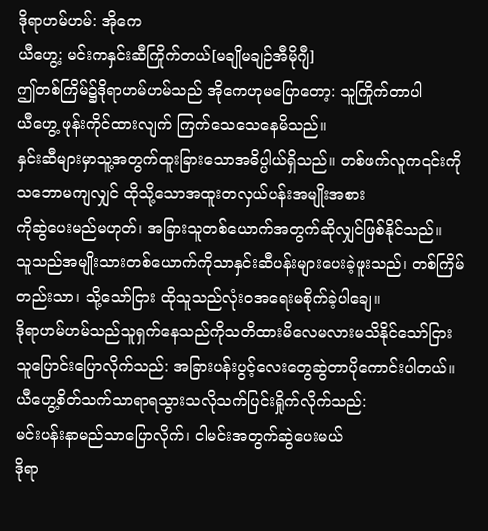ဒိုရာဟမ်ဟမ်: အိုကေ
ယီဟွေ့: မင်းကနှင်းဆီကြိုက်တယ်[မချိုမချဉ်အီမိုဂျီ]
ဤတစ်ကြိမ်၌ဒိုရာဟမ်ဟမ်သည် အိုကေဟုမပြောတော့: သူကြိုက်တာပါ
ယီဟွေ့ ဖုန်းကိုင်ထားလျက် ကြက်သေသေနေမိသည်။
နှင်းဆီများမှာသူ့အတွက်ထူးခြားသောအဓိပ္ပါယ်ရှိသည်။ တစ်ဖက်လူက၎င်းကိုသဘောမကျလျှင် ထိုသို့သောအထူးတလှယ်ပန်းအမျိုးအစား
ကိုဆွဲပေးမည်မဟုတ်၊ အခြားသူတစ်ယောက်အတွက်ဆိုလျှင်ဖြစ်နိုင်သည်။
သူသည်အမျိုးသားတစ်ယောက်ကိုသာနှင်းဆီပန်းများပေးခဲ့ဖူးသည်၊ တစ်ကြိမ်တည်းသာ၊ သို့သော်ငြား ထိုသူသည်လုံးဝအရေးမစိုက်ခဲ့ပါချေ။
ဒိုရာဟမ်ဟမ်သည်သူရှက်နေသည်ကိုသတိထားမိလေမလားမသိနိုင်သော်ငြား သူပြောင်းပြောလိုက်သည်: အခြားပန်းပွင့်လေးတွေဆွဲတာပိုကောင်းပါတယ်။
ယီဟွေ့စိတ်သက်သာရာရသွားသလိုသက်ပြင်းရှိုက်လိုက်သည်:
မင်းပန်းနာမည်သာပြောလိုက်၊ ငါမင်းအတွက်ဆွဲပေးမယ်
ဒိုရာ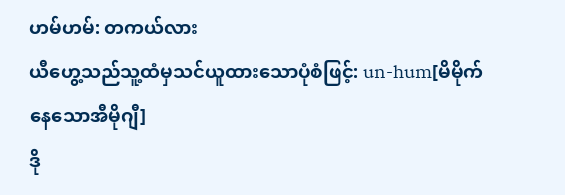ဟမ်ဟမ်: တကယ်လား
ယီဟွေ့သည်သူ့ထံမှသင်ယူထားသောပုံစံဖြင့်: un-hum[မိမိုက်နေသောအီမိုဂျီ]
ဒို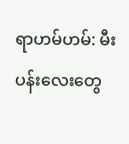ရာဟမ်ဟမ်: မီးပန်းလေးတွေ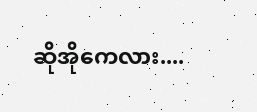ဆိုအိုကေလား....